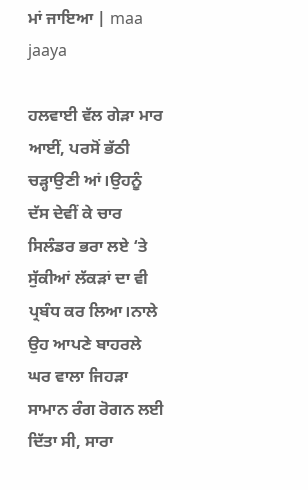ਮਾਂ ਜਾਇਆ | maa jaaya

ਹਲਵਾਈ ਵੱਲ ਗੇੜਾ ਮਾਰ ਆਈਂ, ਪਰਸੋਂ ਭੱਠੀ ਚੜ੍ਹਾਉਣੀ ਆਂ।ਉਹਨੂੰ ਦੱਸ ਦੇਵੀਂ ਕੇ ਚਾਰ ਸਿਲੰਡਰ ਭਰਾ ਲਏ ‘ਤੇ ਸੁੱਕੀਆਂ ਲੱਕੜਾਂ ਦਾ ਵੀ ਪ੍ਰਬੰਧ ਕਰ ਲਿਆ।ਨਾਲੇ ਉਹ ਆਪਣੇ ਬਾਹਰਲੇ ਘਰ ਵਾਲਾ ਜਿਹੜਾ ਸਾਮਾਨ ਰੰਗ ਰੋਗਨ ਲਈ ਦਿੱਤਾ ਸੀ, ਸਾਰਾ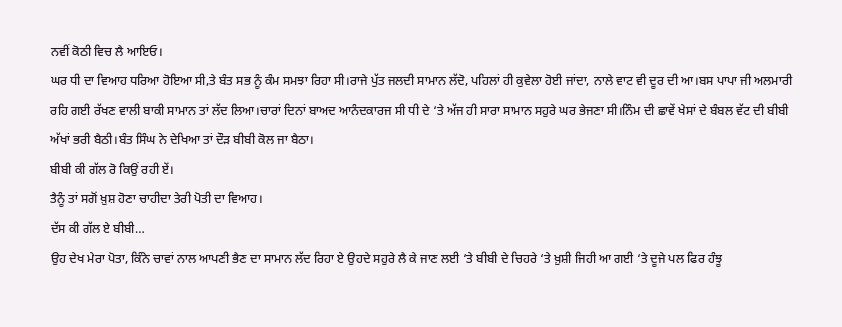ਨਵੀਂ ਕੋਠੀ ਵਿਚ ਲੈ ਆਇਓ।
ਘਰ ਧੀ ਦਾ ਵਿਆਹ ਧਰਿਆ ਹੋਇਆ ਸੀ,ਤੇ ਬੰਤ ਸਭ ਨੂੰ ਕੰਮ ਸਮਝਾ ਰਿਹਾ ਸੀ।ਰਾਜੇ ਪੁੱਤ ਜਲਦੀ ਸਾਮਾਨ ਲੱਦੋ, ਪਹਿਲਾਂ ਹੀ ਕੁਵੇਲਾ ਹੋਈ ਜਾਂਦਾ, ਨਾਲੇ ਵਾਟ ਵੀ ਦੂਰ ਦੀ ਆ।ਬਸ ਪਾਪਾ ਜੀ ਅਲਮਾਰੀ ਰਹਿ ਗਈ ਰੱਖਣ ਵਾਲੀ ਬਾਕੀ ਸਾਮਾਨ ਤਾਂ ਲੱਦ ਲਿਆ।ਚਾਰਾਂ ਦਿਨਾਂ ਬਾਅਦ ਆਨੰਦਕਾਰਜ ਸੀ ਧੀ ਦੇ ‘ਤੇ ਅੱਜ ਹੀ ਸਾਰਾ ਸਾਮਾਨ ਸਹੁਰੇ ਘਰ ਭੇਜਣਾ ਸੀ।ਨਿੰਮ ਦੀ ਛਾਵੇਂ ਖੇਸਾਂ ਦੇ ਬੰਬਲ ਵੱਟ ਦੀ ਬੀਬੀ ਅੱਖਾਂ ਭਰੀ ਬੈਠੀ।ਬੰਤ ਸਿੰਘ ਨੇ ਦੇਖਿਆ ਤਾਂ ਦੌੜ ਬੀਬੀ ਕੋਲ ਜਾ ਬੈਠਾ।
ਬੀਬੀ ਕੀ ਗੱਲ ਰੋ ਕਿਉਂ ਰਹੀ ਏਂ।
ਤੈਨੂੰ ਤਾਂ ਸਗੋਂ ਖ਼ੁਸ਼ ਹੋਣਾ ਚਾਹੀਦਾ ਤੇਰੀ ਪੋਤੀ ਦਾ ਵਿਆਹ।
ਦੱਸ ਕੀ ਗੱਲ ਏ ਬੀਬੀ…
ਉਹ ਦੇਖ ਮੇਰਾ ਪੋਤਾ, ਕਿੰਨੇ ਚਾਵਾਂ ਨਾਲ ਆਪਣੀ ਭੈਣ ਦਾ ਸਾਮਾਨ ਲੱਦ ਰਿਹਾ ਏ ਉਹਦੇ ਸਹੁਰੇ ਲੈ ਕੇ ਜਾਣ ਲਈ ‘ਤੇ ਬੀਬੀ ਦੇ ਚਿਹਰੇ ‘ਤੇ ਖ਼ੁਸ਼ੀ ਜਿਹੀ ਆ ਗਈ ‘ਤੇ ਦੂਜੇ ਪਲ ਫਿਰ ਹੰਝੂ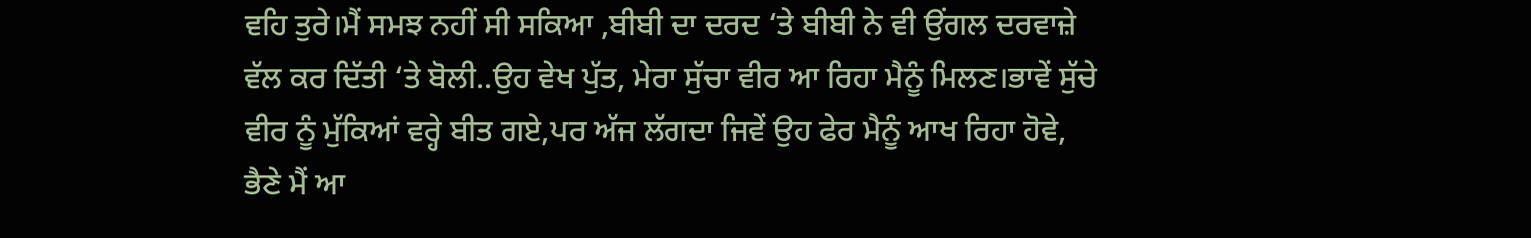ਵਹਿ ਤੁਰੇ।ਮੈਂ ਸਮਝ ਨਹੀਂ ਸੀ ਸਕਿਆ ,ਬੀਬੀ ਦਾ ਦਰਦ ‘ਤੇ ਬੀਬੀ ਨੇ ਵੀ ਉਂਗਲ ਦਰਵਾਜ਼ੇ ਵੱਲ ਕਰ ਦਿੱਤੀ ‘ਤੇ ਬੋਲੀ..ਉਹ ਵੇਖ ਪੁੱਤ, ਮੇਰਾ ਸੁੱਚਾ ਵੀਰ ਆ ਰਿਹਾ ਮੈਨੂੰ ਮਿਲਣ।ਭਾਵੇਂ ਸੁੱਚੇ ਵੀਰ ਨੂੰ ਮੁੱਕਿਆਂ ਵਰ੍ਹੇ ਬੀਤ ਗਏ,ਪਰ ਅੱਜ ਲੱਗਦਾ ਜਿਵੇਂ ਉਹ ਫੇਰ ਮੈਨੂੰ ਆਖ ਰਿਹਾ ਹੋਵੇ, ਭੈਣੇ ਮੈਂ ਆ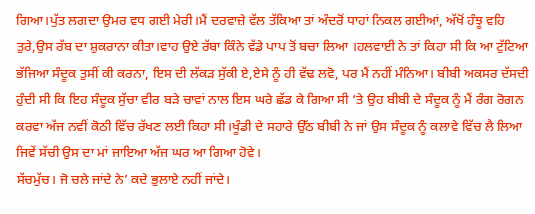ਗਿਆ।ਪੁੱਤ ਲਗਦਾ ਉਮਰ ਵਧ ਗਈ ਮੇਰੀ।ਮੈਂ ਦਰਵਾਜ਼ੇ ਵੱਲ ਤੱਕਿਆ ਤਾਂ ਅੰਦਰੋਂ ਧਾਹਾਂ ਨਿਕਲ ਗਈਆਂ, ਅੱਖੋਂ ਹੰਝੂ ਵਹਿ ਤੁਰੇ,ਉਸ ਰੱਬ ਦਾ ਸ਼ੁਕਰਾਨਾ ਕੀਤਾ।ਵਾਹ ਉਏ ਰੱਬਾ ਕਿੰਨੇ ਵੱਡੇ ਪਾਪ ਤੋਂ ਬਚਾ ਲਿਆ ।ਹਲਵਾਈ ਨੇ ਤਾਂ ਕਿਹਾ ਸੀ ਕਿ ਆ ਟੁੱਟਿਆ ਭੱਜਿਆ ਸੰਦੂਕ ਤੁਸੀਂ ਕੀ ਕਰਨਾ, ਇਸ ਦੀ ਲੱਕੜ ਸੁੱਕੀ ਏ,ਏਸੇ ਨੂੰ ਹੀ ਵੱਢ ਲਵੋ, ਪਰ ਮੈਂ ਨਹੀਂ ਮੰਨਿਆ। ਬੀਬੀ ਅਕਸਰ ਦੱਸਦੀ ਹੁੰਦੀ ਸੀ ਕਿ ਇਹ ਸੰਦੂਕ ਸੁੱਚਾ ਵੀਰ ਬੜੇ ਚਾਵਾਂ ਨਾਲ ਇਸ ਘਰੇ ਛੱਡ ਕੇ ਗਿਆ ਸੀ ‘ਤੇ ਉਹ ਬੀਬੀ ਦੇ ਸੰਦੂਕ ਨੂੰ ਮੈਂ ਰੰਗ ਰੋਗਨ ਕਰਵਾ ਅੱਜ ਨਵੀਂ ਕੋਠੀ ਵਿੱਚ ਰੱਖਣ ਲਈ ਕਿਹਾ ਸੀ।ਖੂੰਡੀ ਦੇ ਸਹਾਰੇ ਉੱਠ ਬੀਬੀ ਨੇ ਜਾਂ ਉਸ ਸੰਦੂਕ ਨੂੰ ਕਲਾਵੇ ਵਿੱਚ ਲੈ ਲਿਆ ਜਿਵੇਂ ਸੱਚੀ ਉਸ ਦਾ ਮਾਂ ਜਾਇਆ ਅੱਜ ਘਰ ਆ ਗਿਆ ਹੋਵੇ।
ਸੱਚਮੁੱਚ। ਜੋ ਚਲੇ ਜਾਂਦੇ ਨੇ’ ਕਦੇ ਭੁਲਾਏ ਨਹੀਂ ਜਾਂਦੇ।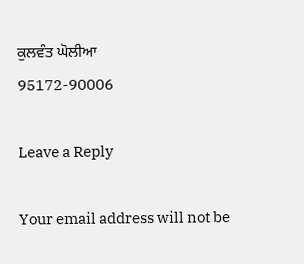ਕੁਲਵੰਤ ਘੋਲੀਆ
95172-90006

Leave a Reply

Your email address will not be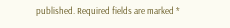published. Required fields are marked *